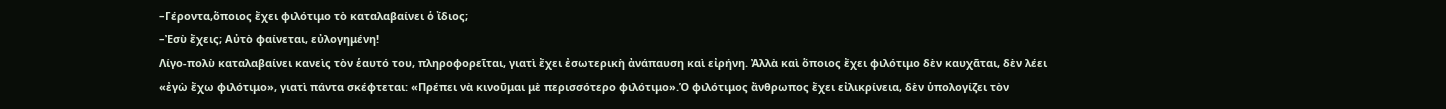–Γέροντα,ὅποιος ἔχει φιλότιμο τὸ καταλαβαίνει ὁ ἴδιος;
–Ἐσὺ ἔχεις; Αὐτὸ φαίνεται, εὐλογημένη!
Λίγο-πολὺ καταλαβαίνει κανεὶς τὸν ἑαυτό του, πληροφορεῖται, γιατὶ ἔχει ἐσωτερικὴ ἀνάπαυση καὶ εἰρήνη. Ἀλλὰ καὶ ὅποιος ἔχει φιλότιμο δὲν καυχᾶται, δὲν λέει «ἐγὼ ἔχω φιλότιμο», γιατὶ πάντα σκέφτεται: «Πρέπει νὰ κινοῦμαι μὲ περισσότερο φιλότιμο».Ὁ φιλότιμος ἄνθρωπος ἔχει εἰλικρίνεια, δὲν ὑπολογίζει τὸν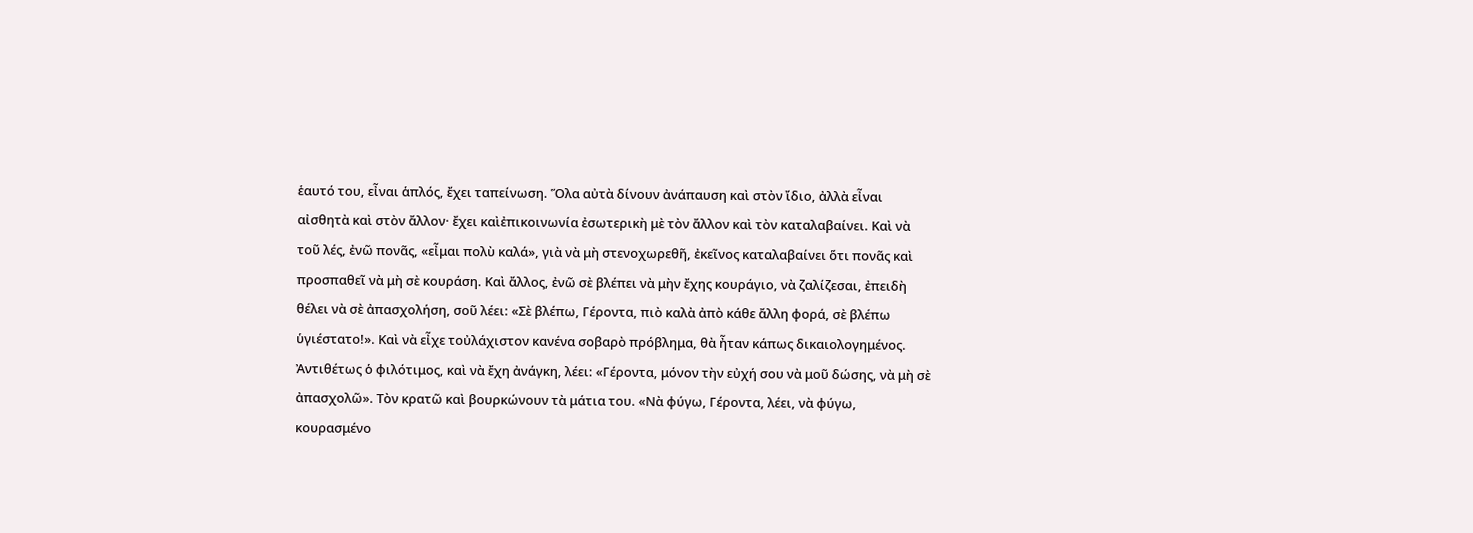ἑαυτό του, εἶναι ἁπλός, ἔχει ταπείνωση. Ὅλα αὐτὰ δίνουν ἀνάπαυση καὶ στὸν ἴδιο, ἀλλὰ εἶναι αἰσθητὰ καὶ στὸν ἄλλον· ἔχει καὶἐπικοινωνία ἐσωτερικὴ μὲ τὸν ἄλλον καὶ τὸν καταλαβαίνει. Καὶ νὰ τοῦ λές, ἐνῶ πονᾶς, «εἶμαι πολὺ καλά», γιὰ νὰ μὴ στενοχωρεθῆ, ἐκεῖνος καταλαβαίνει ὅτι πονᾶς καὶ προσπαθεῖ νὰ μὴ σὲ κουράση. Καὶ ἄλλος, ἐνῶ σὲ βλέπει νὰ μὴν ἔχης κουράγιο, νὰ ζαλίζεσαι, ἐπειδὴ θέλει νὰ σὲ ἀπασχολήση, σοῦ λέει: «Σὲ βλέπω, Γέροντα, πιὸ καλὰ ἀπὸ κάθε ἄλλη φορά, σὲ βλέπω ὑγιέστατο!». Καὶ νὰ εἶχε τοὐλάχιστον κανένα σοβαρὸ πρόβλημα, θὰ ἦταν κάπως δικαιολογημένος.
Ἀντιθέτως ὁ φιλότιμος, καὶ νὰ ἔχη ἀνάγκη, λέει: «Γέροντα, μόνον τὴν εὐχή σου νὰ μοῦ δώσης, νὰ μὴ σὲ ἀπασχολῶ». Τὸν κρατῶ καὶ βουρκώνουν τὰ μάτια του. «Νὰ φύγω, Γέροντα, λέει, νὰ φύγω, κουρασμένο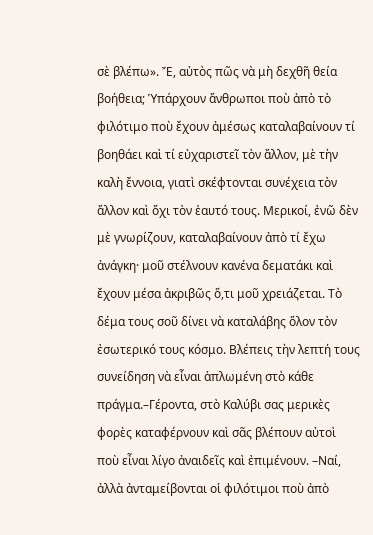σὲ βλέπω». Ἔ, αὐτὸς πῶς νὰ μὴ δεχθῆ θεία βοήθεια; Ὑπάρχουν ἄνθρωποι ποὺ ἀπὸ τὸ φιλότιμο ποὺ ἔχουν ἀμέσως καταλαβαίνουν τί βοηθάει καὶ τί εὐχαριστεῖ τὸν ἄλλον, μὲ τὴν καλὴ ἔννοια, γιατὶ σκέφτονται συνέχεια τὸν ἄλλον καὶ ὄχι τὸν ἑαυτό τους. Μερικοί, ἐνῶ δὲν μὲ γνωρίζουν, καταλαβαίνουν ἀπὸ τί ἔχω ἀνάγκη· μοῦ στέλνουν κανένα δεματάκι καὶ ἔχουν μέσα ἀκριβῶς ὅ,τι μοῦ χρειάζεται. Τὸ δέμα τους σοῦ δίνει νὰ καταλάβης ὅλον τὸν ἐσωτερικό τους κόσμο. Βλέπεις τὴν λεπτή τους συνείδηση νὰ εἶναι ἁπλωμένη στὸ κάθε πράγμα.–Γέροντα, στὸ Καλύβι σας μερικὲς φορὲς καταφέρνουν καὶ σᾶς βλέπουν αὐτοὶ ποὺ εἶναι λίγο ἀναιδεῖς καὶ ἐπιμένουν. –Ναί, ἀλλὰ ἀνταμείβονται οἱ φιλότιμοι ποὺ ἀπὸ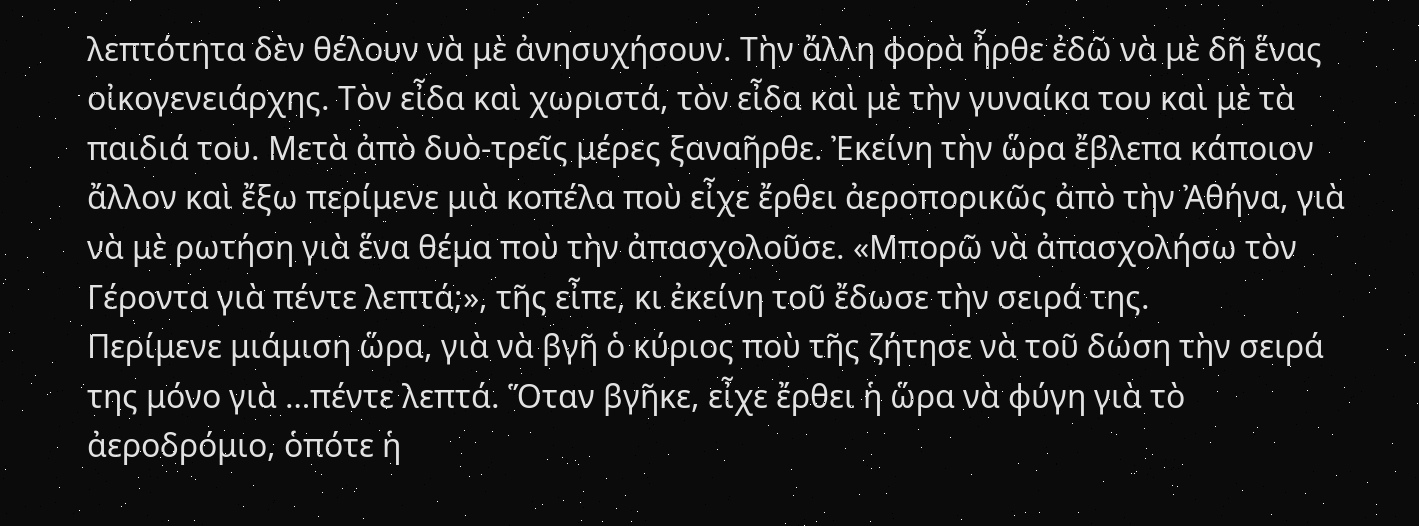λεπτότητα δὲν θέλουν νὰ μὲ ἀνησυχήσουν. Τὴν ἄλλη φορὰ ἦρθε ἐδῶ νὰ μὲ δῆ ἕνας οἰκογενειάρχης. Τὸν εἶδα καὶ χωριστά, τὸν εἶδα καὶ μὲ τὴν γυναίκα του καὶ μὲ τὰ παιδιά του. Μετὰ ἀπὸ δυὸ-τρεῖς μέρες ξαναῆρθε. Ἐκείνη τὴν ὥρα ἔβλεπα κάποιον ἄλλον καὶ ἔξω περίμενε μιὰ κοπέλα ποὺ εἶχε ἔρθει ἀεροπορικῶς ἀπὸ τὴν Ἀθήνα, γιὰ νὰ μὲ ρωτήση γιὰ ἕνα θέμα ποὺ τὴν ἀπασχολοῦσε. «Μπορῶ νὰ ἀπασχολήσω τὸν Γέροντα γιὰ πέντε λεπτά;», τῆς εἶπε, κι ἐκείνη τοῦ ἔδωσε τὴν σειρά της.
Περίμενε μιάμιση ὥρα, γιὰ νὰ βγῆ ὁ κύριος ποὺ τῆς ζήτησε νὰ τοῦ δώση τὴν σειρά της μόνο γιὰ …πέντε λεπτά. Ὅταν βγῆκε, εἶχε ἔρθει ἡ ὥρα νὰ φύγη γιὰ τὸ ἀεροδρόμιο, ὁπότε ἡ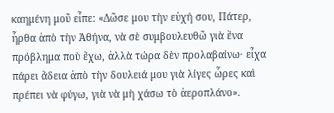καημένη μοῦ εἶπε: «Δῶσε μου τὴν εὐχή σου, Πάτερ, ἦρθα ἀπὸ τὴν Ἀθήνα, νὰ σὲ συμβουλευθῶ γιὰ ἕνα πρόβλημα ποὺ ἔχω, ἀλλὰ τώρα δὲν προλαβαίνω· εἶχα πάρει ἄδεια ἀπὸ τὴν δουλειά μου γιὰ λίγες ὧρες καὶ πρέπει νὰ φύγω, γιὰ νὰ μὴ χάσω τὸ ἀεροπλάνο».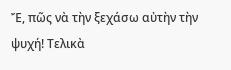Ἔ, πῶς νὰ τὴν ξεχάσω αὐτὴν τὴν ψυχή! Τελικὰ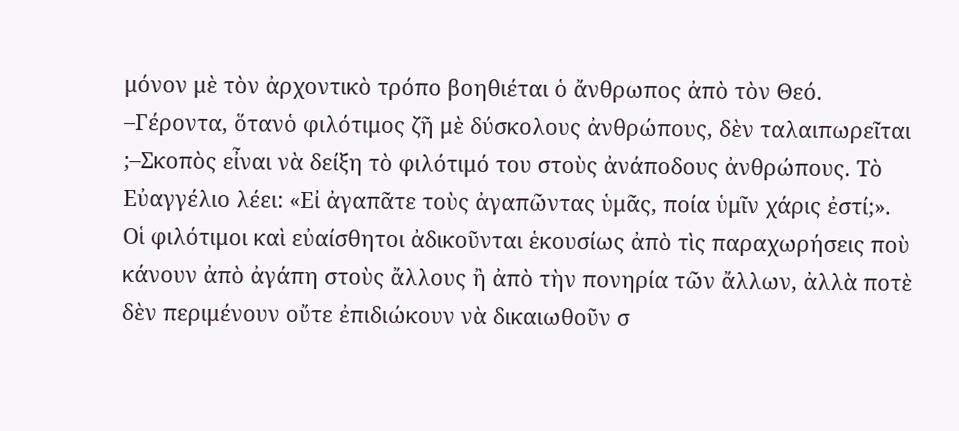μόνον μὲ τὸν ἀρχοντικὸ τρόπο βοηθιέται ὁ ἄνθρωπος ἀπὸ τὸν Θεό.
–Γέροντα, ὅτανὁ φιλότιμος ζῆ μὲ δύσκολους ἀνθρώπους, δὲν ταλαιπωρεῖται
;–Σκοπὸς εἶναι νὰ δείξη τὸ φιλότιμό του στοὺς ἀνάποδους ἀνθρώπους. Τὸ Εὐαγγέλιο λέει: «Εἰ ἀγαπᾶτε τοὺς ἀγαπῶντας ὑμᾶς, ποία ὑμῖν χάρις ἐστί;».
Οἱ φιλότιμοι καὶ εὐαίσθητοι ἀδικοῦνται ἑκουσίως ἀπὸ τὶς παραχωρήσεις ποὺ κάνουν ἀπὸ ἀγάπη στοὺς ἄλλους ἢ ἀπὸ τὴν πονηρία τῶν ἄλλων, ἀλλὰ ποτὲ δὲν περιμένουν οὔτε ἐπιδιώκουν νὰ δικαιωθοῦν σ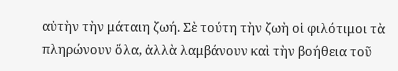αὐτὴν τὴν μάταιη ζωή. Σὲ τούτη τὴν ζωὴ οἱ φιλότιμοι τὰ πληρώνουν ὅλα, ἀλλὰ λαμβάνουν καὶ τὴν βοήθεια τοῦ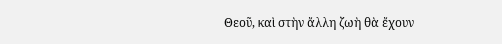Θεοῦ, καὶ στὴν ἄλλη ζωὴ θὰ ἔχουν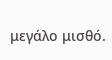μεγάλο μισθό.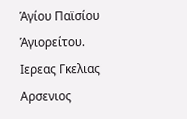Ἁγίου Παϊσίου Ἁγιορείτου.
Ιερεας Γκελιας Αρσενιος